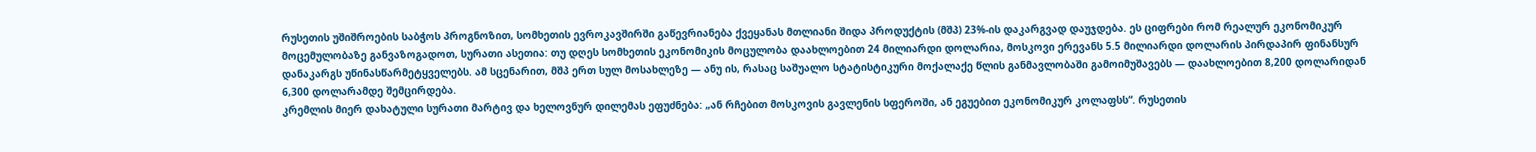რუსეთის უშიშროების საბჭოს პროგნოზით, სომხეთის ევროკავშირში გაწევრიანება ქვეყანას მთლიანი შიდა პროდუქტის (მშპ) 23%-ის დაკარგვად დაუჯდება. ეს ციფრები რომ რეალურ ეკონომიკურ მოცემულობაზე განვაზოგადოთ, სურათი ასეთია: თუ დღეს სომხეთის ეკონომიკის მოცულობა დაახლოებით 24 მილიარდი დოლარია, მოსკოვი ერევანს 5.5 მილიარდი დოლარის პირდაპირ ფინანსურ დანაკარგს უწინასწარმეტყველებს. ამ სცენარით, მშპ ერთ სულ მოსახლეზე — ანუ ის, რასაც საშუალო სტატისტიკური მოქალაქე წლის განმავლობაში გამოიმუშავებს — დაახლოებით 8,200 დოლარიდან 6,300 დოლარამდე შემცირდება.
კრემლის მიერ დახატული სურათი მარტივ და ხელოვნურ დილემას ეფუძნება: „ან რჩებით მოსკოვის გავლენის სფეროში, ან ეგუებით ეკონომიკურ კოლაფსს“. რუსეთის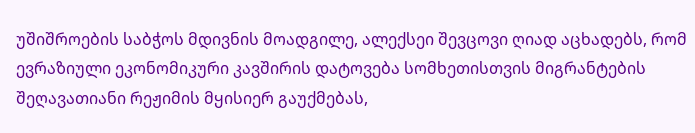უშიშროების საბჭოს მდივნის მოადგილე, ალექსეი შევცოვი ღიად აცხადებს, რომ ევრაზიული ეკონომიკური კავშირის დატოვება სომხეთისთვის მიგრანტების შეღავათიანი რეჟიმის მყისიერ გაუქმებას,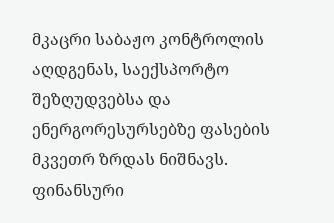მკაცრი საბაჟო კონტროლის აღდგენას, საექსპორტო შეზღუდვებსა და ენერგორესურსებზე ფასების მკვეთრ ზრდას ნიშნავს.
ფინანსური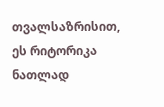თვალსაზრისით, ეს რიტორიკა ნათლად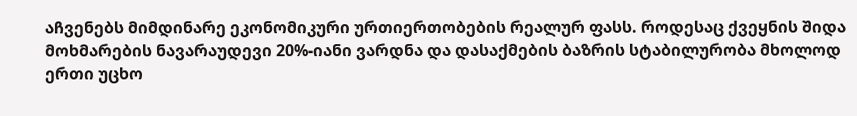აჩვენებს მიმდინარე ეკონომიკური ურთიერთობების რეალურ ფასს. როდესაც ქვეყნის შიდა მოხმარების ნავარაუდევი 20%-იანი ვარდნა და დასაქმების ბაზრის სტაბილურობა მხოლოდ ერთი უცხო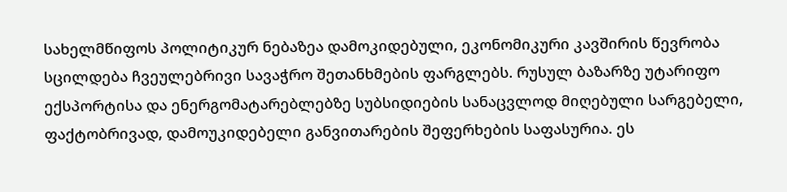სახელმწიფოს პოლიტიკურ ნებაზეა დამოკიდებული, ეკონომიკური კავშირის წევრობა სცილდება ჩვეულებრივი სავაჭრო შეთანხმების ფარგლებს. რუსულ ბაზარზე უტარიფო ექსპორტისა და ენერგომატარებლებზე სუბსიდიების სანაცვლოდ მიღებული სარგებელი, ფაქტობრივად, დამოუკიდებელი განვითარების შეფერხების საფასურია. ეს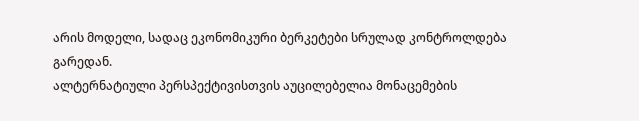არის მოდელი, სადაც ეკონომიკური ბერკეტები სრულად კონტროლდება გარედან.
ალტერნატიული პერსპექტივისთვის აუცილებელია მონაცემების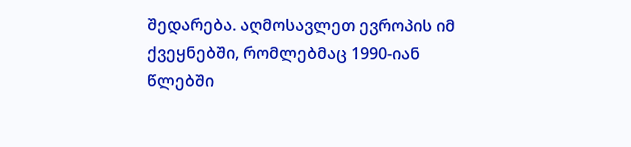შედარება. აღმოსავლეთ ევროპის იმ ქვეყნებში, რომლებმაც 1990-იან წლებში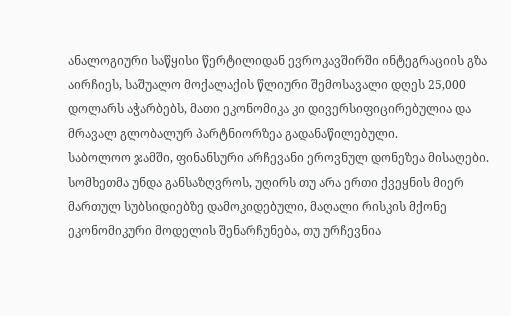ანალოგიური საწყისი წერტილიდან ევროკავშირში ინტეგრაციის გზა აირჩიეს, საშუალო მოქალაქის წლიური შემოსავალი დღეს 25,000 დოლარს აჭარბებს, მათი ეკონომიკა კი დივერსიფიცირებულია და მრავალ გლობალურ პარტნიორზეა გადანაწილებული.
საბოლოო ჯამში, ფინანსური არჩევანი ეროვნულ დონეზეა მისაღები. სომხეთმა უნდა განსაზღვროს, უღირს თუ არა ერთი ქვეყნის მიერ მართულ სუბსიდიებზე დამოკიდებული, მაღალი რისკის მქონე ეკონომიკური მოდელის შენარჩუნება, თუ ურჩევნია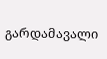გარდამავალი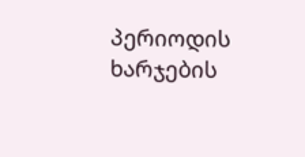პერიოდის ხარჯების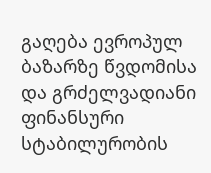გაღება ევროპულ ბაზარზე წვდომისა და გრძელვადიანი ფინანსური სტაბილურობის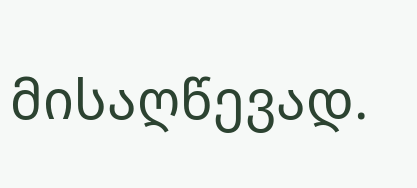მისაღწევად.